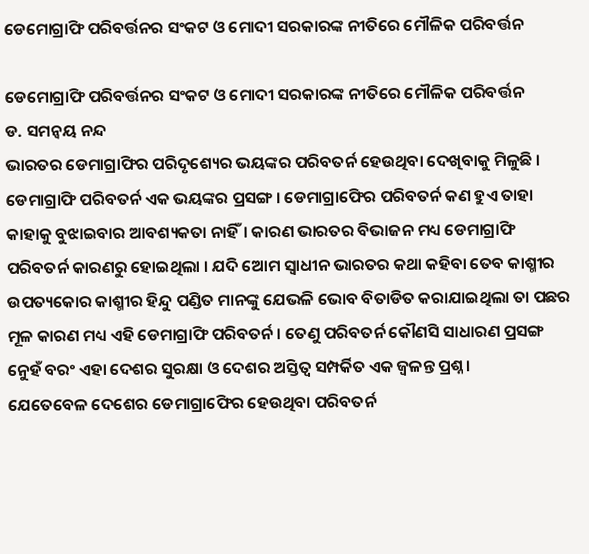ଡେମୋଗ୍ରାଫି ପରିବର୍ତ୍ତନର ସଂକଟ ଓ ମୋଦୀ ସରକାରଙ୍କ ନୀତିରେ ମୌଳିକ ପରିବର୍ତ୍ତନ

ଡେମୋଗ୍ରାଫି ପରିବର୍ତ୍ତନର ସଂକଟ ଓ ମୋଦୀ ସରକାରଙ୍କ ନୀତିରେ ମୌଳିକ ପରିବର୍ତ୍ତନ
ଡ. ସମନ୍ୱୟ ନନ୍ଦ
ଭାରତର ଡେମାଗ୍ରାଫିର ପରିଦୃଶ୍ୟେର ଭୟଙ୍କର ପରିବତର୍ନ ହେଉଥିବା ଦେଖିବାକୁ ମିଳୁଛି । ଡେମାଗ୍ରାଫି ପରିବତର୍ନ ଏକ ଭୟଙ୍କର ପ୍ରସଙ୍ଗ । ଡେମାଗ୍ରାଫେିର ପରିବତର୍ନ କଣ ହୁଏ ତାହା କାହାକୁ ବୁଝାଇବାର ଆବଶ୍ୟକତା ନାହିଁ। କାରଣ ଭାରତର ବିଭାଜନ ମଧ୍ୟ ଡେମାଗ୍ରାଫି ପରିବତର୍ନ କାରଣରୁ ହୋଇଥିଲା । ଯଦି ଅୋମ ସ୍ୱାଧୀନ ଭାରତର କଥା କହିବା ତେବ କାଶ୍ମୀର ଉପତ୍ୟକୋର କାଶ୍ମୀର ହିନ୍ଦୁ ପଣ୍ଡିତ ମାନଙ୍କୁ ଯେଭଳି ଭୋବ ବିତାଡିତ କରାଯାଇଥିଲା ତା ପଛର ମୂଳ କାରଣ ମଧ୍ୟ ଏହି ଡେମାଗ୍ରାଫି ପରିବତର୍ନ । ତେଣୁ ପରିବତର୍ନ କୌଣସି ସାଧାରଣ ପ୍ରସଙ୍ଗ ନେୁହଁ ବରଂ ଏହା ଦେଶର ସୁରକ୍ଷା ଓ ଦେଶର ଅସ୍ତିତ୍ୱ ସମ୍ପର୍କିତ ଏକ ଜ୍ୱଳନ୍ତ ପ୍ରଶ୍ନ ।
ଯେତେବେଳ ଦେଶେର ଡେମାଗ୍ରାଫେିର ହେଉଥିବା ପରିବତର୍ନ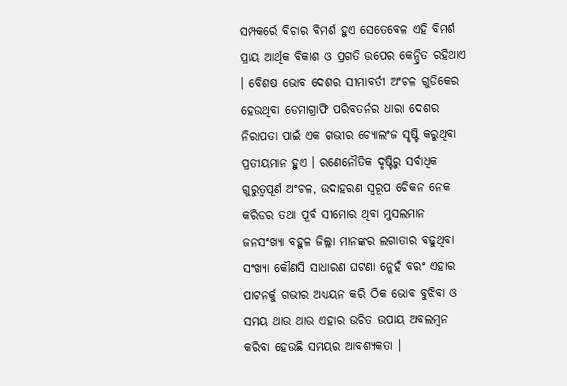ସମ୍ପକର୍ରେ ବିଚାର ବିମର୍ଶ ହୁଏ ସେତେବେଳ ଏହି ବିମର୍ଶ ପ୍ରାୟ ଆର୍ଥିକ ବିକାଶ ଓ ପ୍ରଗତି ଉପେର କେନ୍ଦ୍ରିତ ରହିଥାଏ । ବେିଶଷ ଭୋବ ଦେଶର ସୀମାବର୍ତୀ ଅଂଚଳ ଗୁଡିକେର ହେଉଥିବା ଡେମାଗ୍ରାଫି ପରିବତର୍ନର ଧାରା ଦେଶର ନିରାପତା ପାଇଁ ଏକ ଗଭୀର ଚ୍ୟୋଲଂଜ ସୃଷ୍ଟି କରୁଥିବା ପ୍ରତୀୟମାନ ହୁଏ । ରଣେନୌତିକ ଦୃଷ୍ଟିରୁ ସର୍ବାଧିକ ଗୁରୁତ୍ୱପୂର୍ଣ ଅଂଚଳ, ଉଦାହରଣ ସ୍ୱରୂପ ଚେିକନ ନେକ କରିଡର ତଥା ପୂର୍ବ ସୀମୋର ଥିବା ମୁସଲମାନ ଜନସଂଖ୍ୟା ବହୁଳ ଜିଲ୍ଲା ମାନଙ୍କର ଲଗାତାର ବଢୁଥିବା ସଂଖ୍ୟା କୌଣସି ସାଧାରଣ ଘଟଣା ନେୁହଁ ବରଂ ଏହାର ପାଟନର୍କୁ ଗଭୀର ଅଧ୍ୟୟନ କରି ଠିକ ଭୋବ ବୁଝିବା ଓ ସମୟ ଥାଉ ଥାଉ ଏହାର ଉଚିତ ଉପାୟ ଅବଲମ୍ବନ କରିବା ହେଉଛି ସମୟର ଆବଶ୍ୟକତା ।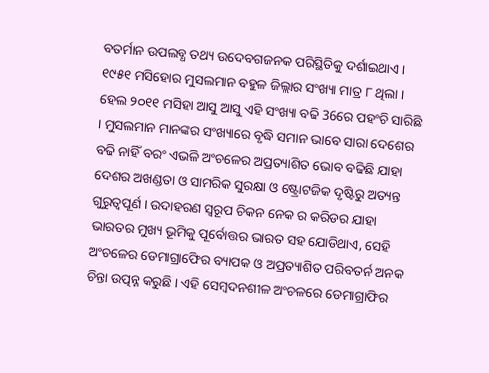ବତର୍ମାନ ଉପଲବ୍ଧ ତଥ୍ୟ ଉଦେବଗଜନକ ପରିସ୍ଥିତିକୁ ଦର୍ଶାଇଥାଏ । ୧୯୫୧ ମସିହୋର ମୁସଲମାନ ବହୁଳ ଜିଲ୍ଲାର ସଂଖ୍ୟା ମାତ୍ର ୮ ଥିଲା । ହେଲ ୨୦୧୧ ମସିହା ଆସୁ ଆସୁ ଏହି ସଂଖ୍ୟା ବଢି 36ରେ ପହଂଚି ସାରିଛି । ମୁସଲମାନ ମାନଙ୍କର ସଂଖ୍ୟାରେ ବୃଦ୍ଧି ସମାନ ଭାବେ ସାରା ଦେଶେର ବଢି ନାହିଁ ବରଂ ଏଭଳି ଅଂଚଳେର ଅପ୍ରତ୍ୟାଶିତ ଭୋବ ବଢିଛି ଯାହା ଦେଶର ଅଖଣ୍ଡତା ଓ ସାମରିକ ସୁରକ୍ଷା ଓ ଷ୍ଟ୍ରୋଟଜିକ ଦୃଷ୍ଟିରୁ ଅତ୍ୟନ୍ତ ଗୁରୁତ୍ୱପୂର୍ଣ । ଉଦାହରଣ ସ୍ୱରୂପ ଚିକନ ନେକ ର କରିଡର ଯାହା ଭାରତର ମୁଖ୍ୟ ଭୂମିକୁ ପୂର୍ବୋତ୍ତର ଭାରତ ସହ ଯୋଡିଥାଏ, ସେହି ଅଂଚଳେର ଡେମାଗ୍ରାଫେିର ବ୍ୟାପକ ଓ ଅପ୍ରତ୍ୟାଶିତ ପରିବତର୍ନ ଅନକ ଚିନ୍ତା ଉତ୍ପନ୍ନ କରୁଛି । ଏହି ସେମ୍ବଦନଶୀଳ ଅଂଚଳରେ ଡେମାଗ୍ରାଫିର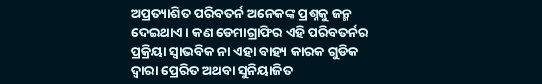ଅପ୍ରତ୍ୟାଶିତ ପରିବତର୍ନ ଅନେକଙ୍କ ପ୍ରଶ୍ନକୁ ଜନ୍ମ ଦେଇଥାଏ । କଣ ଡେମାଗ୍ରାଫିର ଏହି ପରିବତର୍ନର ପ୍ରକ୍ରିୟା ସ୍ୱାଭବିକ ନା ଏହା ବାହ୍ୟ କାରକ ଗୁଡିକ ଦ୍ୱାରା ପ୍ରେରିତ ଅଥବା ସୁନିୟାଜିତ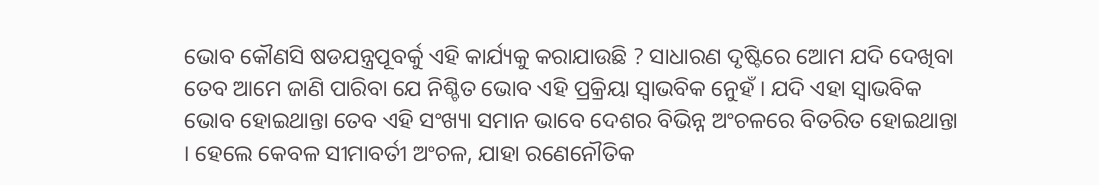ଭୋବ କୌଣସି ଷଡଯନ୍ତ୍ରପୂବର୍କୁ ଏହି କାର୍ଯ୍ୟକୁ କରାଯାଉଛି ? ସାଧାରଣ ଦୃଷ୍ଟିରେ ଅୋମ ଯଦି ଦେଖିବା ତେବ ଆମେ ଜାଣି ପାରିବା ଯେ ନିଶ୍ଚିତ ଭୋବ ଏହି ପ୍ରକ୍ରିୟା ସ୍ୱାଭବିକ ନେୁହଁ । ଯଦି ଏହା ସ୍ୱାଭବିକ ଭୋବ ହୋଇଥାନ୍ତା ତେବ ଏହି ସଂଖ୍ୟା ସମାନ ଭାବେ ଦେଶର ବିଭିନ୍ନ ଅଂଚଳରେ ବିତରିତ ହୋଇଥାନ୍ତା । ହେଲେ କେବଳ ସୀମାବର୍ତୀ ଅଂଚଳ, ଯାହା ରଣେନୌତିକ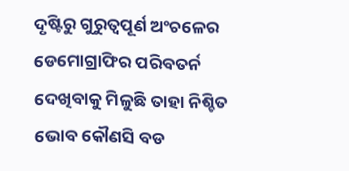ଦୃଷ୍ଟିରୁ ଗୁରୁତ୍ୱପୂର୍ଣ ଅଂଚଳେର ଡେମୋଗ୍ରାଫିର ପରିବତର୍ନ ଦେଖିବାକୁ ମିଳୁଛି ତାହା ନିଶ୍ଚିତ ଭୋବ କୌଣସି ବଡ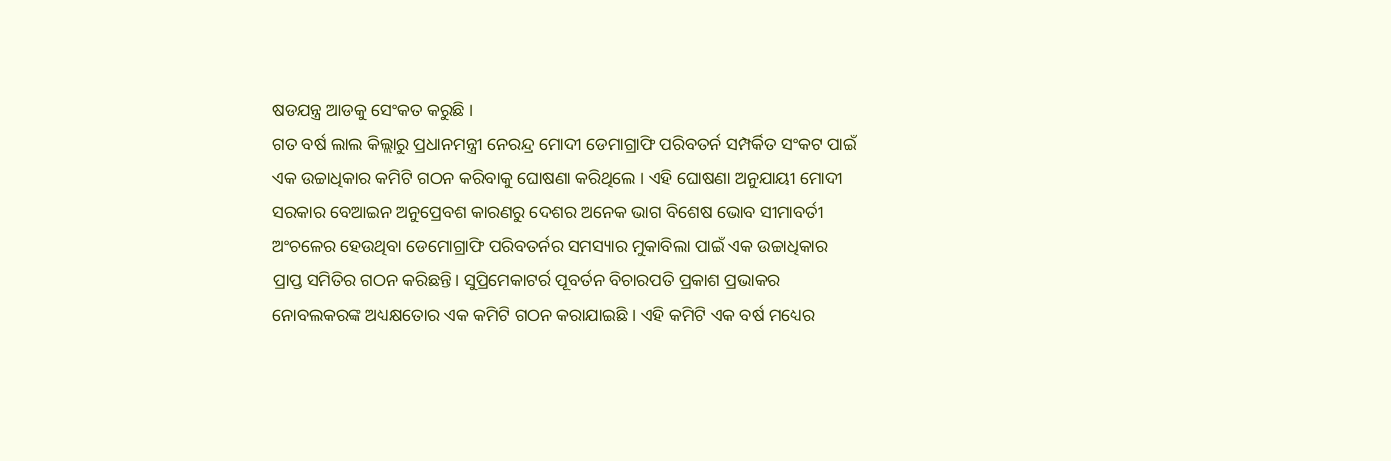ଷଡଯନ୍ତ୍ର ଆଡକୁ ସେଂକତ କରୁଛି ।
ଗତ ବର୍ଷ ଲାଲ କିଲ୍ଲାରୁ ପ୍ରଧାନମନ୍ତ୍ରୀ ନେରନ୍ଦ୍ର ମୋଦୀ ଡେମାଗ୍ରାଫି ପରିବତର୍ନ ସମ୍ପର୍କିତ ସଂକଟ ପାଇଁ ଏକ ଉଚ୍ଚାଧିକାର କମିଟି ଗଠନ କରିବାକୁ ଘୋଷଣା କରିଥିଲେ । ଏହି ଘୋଷଣା ଅନୁଯାୟୀ ମୋଦୀ ସରକାର ବେଆଇନ ଅନୁପ୍ରେବଶ କାରଣରୁ ଦେଶର ଅନେକ ଭାଗ ବିଶେଷ ଭୋବ ସୀମାବର୍ତୀ ଅଂଚଳେର ହେଉଥିବା ଡେମୋଗ୍ରାଫି ପରିବତର୍ନର ସମସ୍ୟାର ମୁକାବିଲା ପାଇଁ ଏକ ଉଚ୍ଚାଧିକାର ପ୍ରାପ୍ତ ସମିତିର ଗଠନ କରିଛନ୍ତି। ସୁପ୍ରିମେକାଟର୍ର ପୂବର୍ତନ ବିଚାରପତି ପ୍ରକାଶ ପ୍ରଭାକର ନୋବଲକରଙ୍କ ଅଧ୍ୟକ୍ଷତୋର ଏକ କମିଟି ଗଠନ କରାଯାଇଛି । ଏହି କମିଟି ଏକ ବର୍ଷ ମଧ୍ୟେର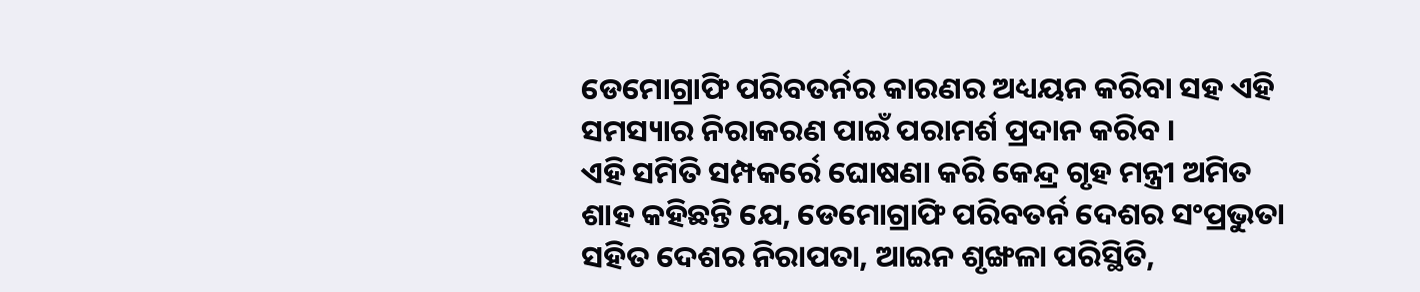ଡେମୋଗ୍ରାଫି ପରିବତର୍ନର କାରଣର ଅଧ୍ୟୟନ କରିବା ସହ ଏହି ସମସ୍ୟାର ନିରାକରଣ ପାଇଁ ପରାମର୍ଶ ପ୍ରଦାନ କରିବ ।
ଏହି ସମିତି ସମ୍ପକର୍ରେ ଘୋଷଣା କରି କେନ୍ଦ୍ର ଗୃହ ମନ୍ତ୍ରୀ ଅମିତ ଶାହ କହିଛନ୍ତି ଯେ, ଡେମୋଗ୍ରାଫି ପରିବତର୍ନ ଦେଶର ସଂପ୍ରଭୁତା ସହିତ ଦେଶର ନିରାପତା, ଆଇନ ଶୃଙ୍ଖଳା ପରିସ୍ଥିତି,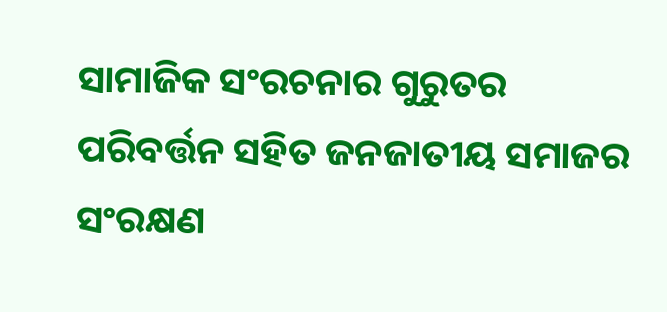ସାମାଜିକ ସଂରଚନାର ଗୁରୁତର ପରିବର୍ତ୍ତନ ସହିତ ଜନଜାତୀୟ ସମାଜର ସଂରକ୍ଷଣ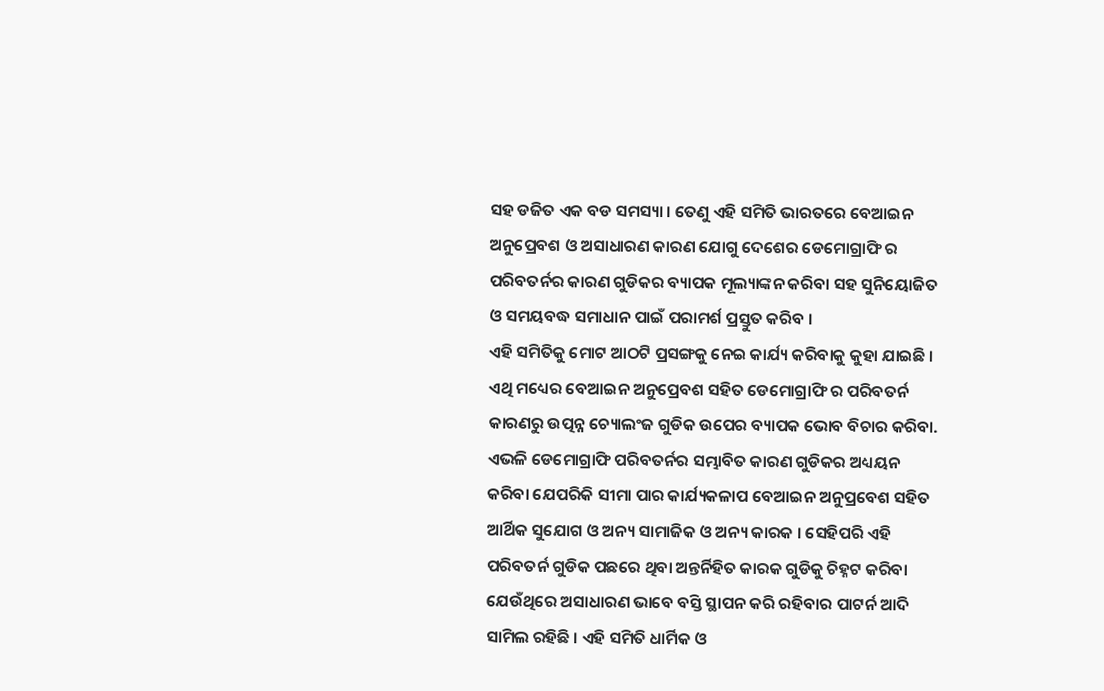ସହ ଡଜିତ ଏକ ବଡ ସମସ୍ୟା । ତେଣୁ ଏହି ସମିତି ଭାରତରେ ବେଆଇନ ଅନୁପ୍ରେବଶ ଓ ଅସାଧାରଣ କାରଣ ଯୋଗୁ ଦେଶେର ଡେମୋଗ୍ରାଫି ର ପରିବତର୍ନର କାରଣ ଗୁଡିକର ବ୍ୟାପକ ମୂଲ୍ୟାଙ୍କନ କରିବା ସହ ସୁନିୟୋଜିତ ଓ ସମୟବଦ୍ଧ ସମାଧାନ ପାଇଁ ପରାମର୍ଶ ପ୍ରସ୍ତୁତ କରିବ ।
ଏହି ସମିତିକୁ ମୋଟ ଆଠଟି ପ୍ରସଙ୍ଗକୁ ନେଇ କାର୍ଯ୍ୟ କରିବାକୁ କୁହା ଯାଇଛି । ଏଥି ମଧ୍ୟେର ବେଆଇନ ଅନୁପ୍ରେବଶ ସହିତ ଡେମୋଗ୍ରାଫି ର ପରିବତର୍ନ କାରଣରୁ ଉତ୍ପନ୍ନ ଚ୍ୟୋଲଂଜ ଗୁଡିକ ଉପେର ବ୍ୟାପକ ଭୋବ ବିଚାର କରିବା. ଏଭଳି ଡେମୋଗ୍ରାଫି ପରିବତର୍ନର ସମ୍ଭାବିତ କାରଣ ଗୁଡିକର ଅଧ୍ୟୟନ କରିବା ଯେପରିକି ସୀମା ପାର କାର୍ଯ୍ୟକଳାପ ବେଆଇନ ଅନୁପ୍ରବେଶ ସହିତ ଆର୍ଥିକ ସୁଯୋଗ ଓ ଅନ୍ୟ ସାମାଜିକ ଓ ଅନ୍ୟ କାରକ । ସେହିପରି ଏହି ପରିବତର୍ନ ଗୁଡିକ ପଛରେ ଥିବା ଅନ୍ତର୍ନିହିତ କାରକ ଗୁଡିକୁ ଚିହ୍ନଟ କରିବା ଯେଉଁଥିରେ ଅସାଧାରଣ ଭାବେ ବସ୍ତି ସ୍ଥାପନ କରି ରହିବାର ପାଟର୍ନ ଆଦି ସାମିଲ ରହିଛି । ଏହି ସମିତି ଧାର୍ମିକ ଓ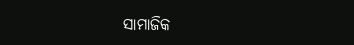ସାମାଜିକ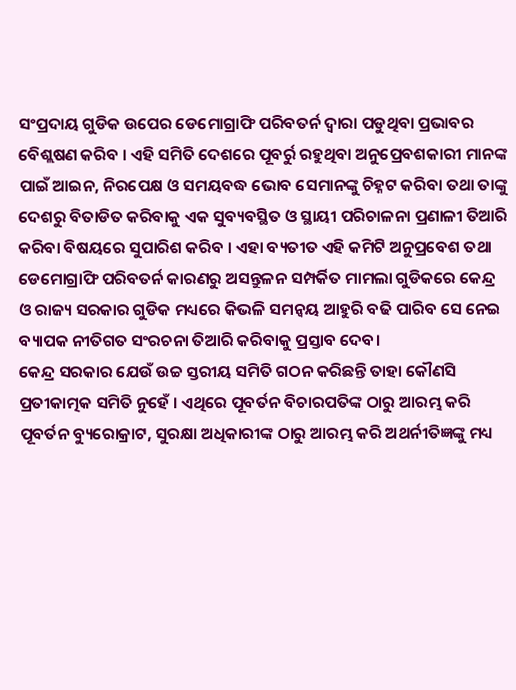ସଂପ୍ରଦାୟ ଗୁଡିକ ଉପେର ଡେମୋଗ୍ରାଫି ପରିବତର୍ନ ଦ୍ୱାରା ପଡୁଥିବା ପ୍ରଭାବର ବେିଶ୍ଲଷଣ କରିବ । ଏହି ସମିତି ଦେଶରେ ପୂବର୍ରୁ ରହୁଥିବା ଅନୁପ୍ରେବଶକାରୀ ମାନଙ୍କ ପାଇଁ ଆଇନ, ନିରପେକ୍ଷ ଓ ସମୟବଦ୍ଧ ଭୋବ ସେମାନଙ୍କୁ ଚିହ୍ନଟ କରିବା ତଥା ତାଙ୍କୁ ଦେଶରୁ ବିତାଡିତ କରିବାକୁ ଏକ ସୁବ୍ୟବସ୍ଥିତ ଓ ସ୍ଥାୟୀ ପରିଚାଳନା ପ୍ରଣାଳୀ ତିଆରି କରିବା ବିଷୟରେ ସୁପାରିଶ କରିବ । ଏହା ବ୍ୟତୀତ ଏହି କମିଟି ଅନୁପ୍ରବେଶ ତଥା ଡେମୋଗ୍ରାଫି ପରିବତର୍ନ କାରଣରୁ ଅସନ୍ତୁଳନ ସମ୍ପର୍କିତ ମାମଲା ଗୁଡିକରେ କେନ୍ଦ୍ର ଓ ରାଜ୍ୟ ସରକାର ଗୁଡିକ ମଧ୍ୟରେ କିଭଳି ସମନ୍ୱୟ ଆହୁରି ବଢି ପାରିବ ସେ ନେଇ ବ୍ୟାପକ ନୀତିଗତ ସଂରଚନା ତିଆରି କରିବାକୁ ପ୍ରସ୍ତାବ ଦେବ।
କେନ୍ଦ୍ର ସରକାର ଯେଉଁ ଉଚ୍ଚ ସ୍ତରୀୟ ସମିତି ଗଠନ କରିଛନ୍ତି ତାହା କୌଣସି ପ୍ରତୀକାତ୍ମକ ସମିତି ନୁହେଁ । ଏଥିରେ ପୂବର୍ତନ ବିଚାରପତିଙ୍କ ଠାରୁ ଆରମ୍ଭ କରି ପୂବର୍ତନ ବ୍ୟୁରୋକ୍ରାଟ, ସୁରକ୍ଷା ଅଧିକାରୀଙ୍କ ଠାରୁ ଆରମ୍ଭ କରି ଅଥର୍ନୀତିଜ୍ଞଙ୍କୁ ମଧ୍ୟ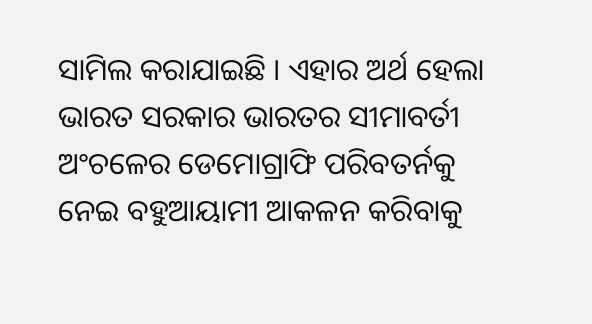ସାମିଲ କରାଯାଇଛି । ଏହାର ଅର୍ଥ ହେଲା ଭାରତ ସରକାର ଭାରତର ସୀମାବର୍ତୀ ଅଂଚଳେର ଡେମୋଗ୍ରାଫି ପରିବତର୍ନକୁ ନେଇ ବହୁଆୟାମୀ ଆକଳନ କରିବାକୁ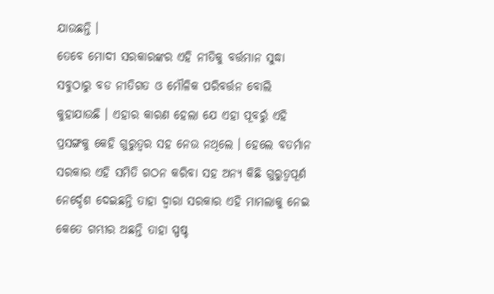ଯାଉଛନ୍ତି ।
ତେବେ ମୋଦୀ ସରକାରଙ୍କର ଏହି ନୀତିକୁ ବର୍ତ୍ତମାନ ସୁଦ୍ଧା ସବୁଠାରୁ ବଡ ନୀତିଗତ ଓ ମୌଳିକ ପରିବର୍ତ୍ତନ ବୋଲି କୁହାଯାଉଛି । ଏହାର କାରଣ ହେଲା ଯେ ଏହା ପୂବର୍ରୁ ଏହି ପ୍ରସଙ୍ଗକୁ କେହି ଗୁରୁତ୍ୱର ସହ ନେଉ ନଥିଲେ । ହେଲେ ବତର୍ମାନ ସରକାର ଏହି ସମିତି ଗଠନ କରିବା ସହ ଅନ୍ୟ କିଛି ଗୁରୁତ୍ୱପୂର୍ଣ ନେର୍ଦ୍ଦେଶ ଦେଇଛନ୍ତି ତାହା ଦ୍ୱାରା ସରକାର ଏହି ମାମଲାକୁ ନେଇ କେତେ ଗମ୍ଭୀର ଅଛନ୍ତି ତାହା ସ୍ପଷ୍ଚ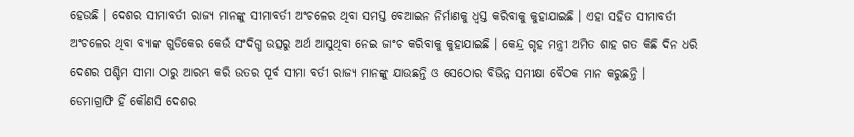ହେଉଛି । ଦେଶର ସୀମାବର୍ତୀ ରାଜ୍ୟ ମାନଙ୍କୁ ସୀମାବର୍ତୀ ଅଂଚଳେର ଥିବା ସମସ୍ତ ବେଆଇନ ନିର୍ମାଣକୁ ଧ୍ୱସ୍ତ କରିବାକୁ କୁହାଯାଇଛି । ଏହା ସହିତ ସୀମାବର୍ତୀ ଅଂଚଳେର ଥିବା ବ୍ୟାଙ୍କ ଗୁଡିକେର କେଉଁ ସଂଦିଗ୍ଧ ଉତ୍ସରୁ ଅର୍ଥ ଆସୁଥିବା ନେଇ ଜାଂଚ କରିବାକୁ କୁହାଯାଇଛି । କେନ୍ଦ୍ର ଗୃହ ମନ୍ତ୍ରୀ ଅମିତ ଶାହ ଗତ କିଛି ଦିନ ଧରି ଦେଶର ପଶ୍ଚିମ ସୀମା ଠାରୁ ଆରମ୍ଭ କରି ଉତର ପୂର୍ବ ସୀମା ବର୍ତୀ ରାଜ୍ୟ ମାନଙ୍କୁ ଯାଉଛନ୍ତି ଓ ସେଠୋର ବିଭିନ୍ନ ସମୀକ୍ଷା ବୈଠକ ମାନ କରୁଛନ୍ତି ।
ଡେମାଗ୍ରାଫି ହିଁ କୌଣସି ଦେଶର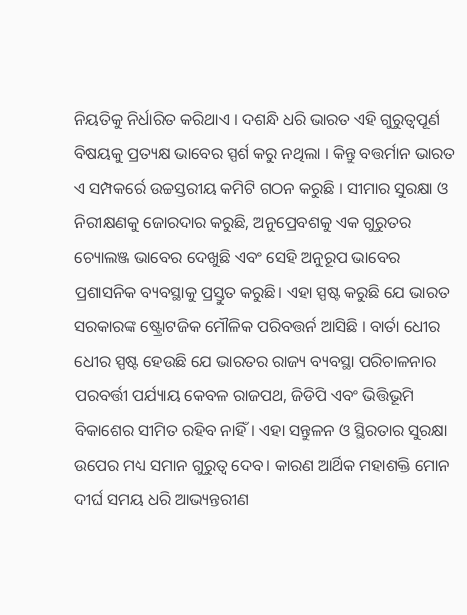ନିୟତିକୁ ନିର୍ଧାରିତ କରିଥାଏ । ଦଶନ୍ଧି ଧରି ଭାରତ ଏହି ଗୁରୁତ୍ୱପୂର୍ଣ ବିଷୟକୁ ପ୍ରତ୍ୟକ୍ଷ ଭାବେର ସ୍ପର୍ଶ କରୁ ନଥିଲା । କିନ୍ତୁ ବତ୍ତର୍ମାନ ଭାରତ ଏ ସମ୍ପକର୍ରେ ଉଚ୍ଚସ୍ତରୀୟ କମିଟି ଗଠନ କରୁଛି । ସୀମାର ସୁରକ୍ଷା ଓ ନିରୀକ୍ଷଣକୁ ଜୋରଦାର କରୁଛି, ଅନୁପ୍ରେବଶକୁ ଏକ ଗୁରୁତର ଚ୍ୟୋଲଞ୍ଜ ଭାବେର ଦେଖୁଛି ଏବଂ ସେହି ଅନୁରୂପ ଭାବେର ପ୍ରଶାସନିକ ବ୍ୟବସ୍ଥାକୁ ପ୍ରସ୍ତୁତ କରୁଛି। ଏହା ସ୍ପଷ୍ଟ କରୁଛି ଯେ ଭାରତ ସରକାରଙ୍କ ଷ୍ଟ୍ରୋଟଜିକ ମୌଳିକ ପରିବତ୍ତର୍ନ ଆସିଛି । ବାର୍ତା ଧେୀର ଧେୀର ସ୍ପଷ୍ଟ ହେଉଛି ଯେ ଭାରତର ରାଜ୍ୟ ବ୍ୟବସ୍ଥା ପରିଚାଳନାର ପରବର୍ତ୍ତୀ ପର୍ଯ୍ୟାୟ କେବଳ ରାଜପଥ, ଜିଡିପି ଏବଂ ଭିତ୍ତିଭୂମି ବିକାଶେର ସୀମିତ ରହିବ ନାହିଁ। ଏହା ସନ୍ତୁଳନ ଓ ସ୍ଥିରତାର ସୁରକ୍ଷା ଉପେର ମଧ୍ୟ ସମାନ ଗୁରୁତ୍ୱ ଦେବ। କାରଣ ଆର୍ଥିକ ମହାଶକ୍ତି ମୋନ ଦୀର୍ଘ ସମୟ ଧରି ଆଭ୍ୟନ୍ତରୀଣ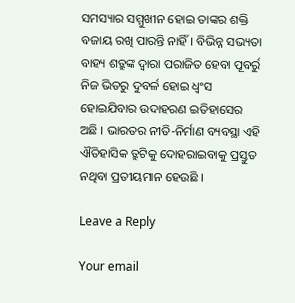ସମସ୍ୟାର ସମ୍ମୁଖୀନ ହୋଇ ତାଙ୍କର ଶକ୍ତି ବଜାୟ ରଖି ପାରନ୍ତି ନାହିଁ। ବିଭିନ୍ନ ସଭ୍ୟତା ବାହ୍ୟ ଶତ୍ରୁଙ୍କ ଦ୍ୱାରା ପରାଜିତ ହେବା ପୂବର୍ରୁ ନିଜ ଭିତରୁ ଦୁବର୍ଳ ହୋଇ ଧ୍ୱଂସ ହୋଇଯିବାର ଉଦାହରଣ ଇତିହାସେର ଅଛି । ଭାରତର ନୀତି-ନିର୍ମାଣ ବ୍ୟବସ୍ଥା ଏହି ଐତିହାସିକ ତ୍ରୁଟିକୁ ଦୋହରାଇବାକୁ ପ୍ରସ୍ତୁତ ନଥିବା ପ୍ରତୀୟମାନ ହେଉଛି ।

Leave a Reply

Your email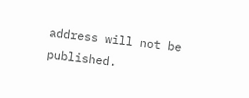address will not be published.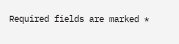Required fields are marked *